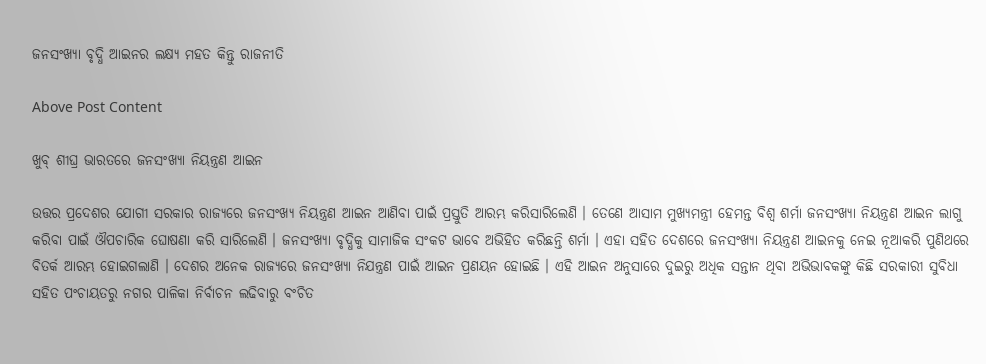ଜନସଂଖ୍ୟା ବୃଦ୍ଧି ଆଇନର ଲକ୍ଷ୍ୟ ମହତ କିନ୍ତୁ ରାଜନୀତି

Above Post Content

ଖୁବ୍ ଶୀଘ୍ର ଭାରତରେ ଜନସଂଖ୍ୟା ନିୟନ୍ତ୍ରଣ ଆଇନ

ଉତ୍ତର ପ୍ରଦେଶର ଯୋଗୀ ସରକାର ରାଜ୍ୟରେ ଜନସଂଖ୍ୟ ନିୟନ୍ତ୍ରଣ ଆଇନ ଆଣିବା ପାଇଁ ପ୍ରସ୍ତୁତି ଆରମ୍ଭ କରିସାରିଲେଣି । ତେଣେ ଆସାମ ମୁଖ୍ୟମନ୍ତ୍ରୀ ହେମନ୍ତ ବିଶ୍ୱ ଶର୍ମା ଜନସଂଖ୍ୟା ନିୟନ୍ତ୍ରଣ ଆଇନ ଲାଗୁ କରିବା ପାଇଁ ଔପଚାରିକ ଘୋଷଣା କରି ସାରିଲେଣି । ଜନସଂଖ୍ୟା ବୃଦ୍ଧିକୁ ସାମାଜିକ ସଂକଟ ଭାବେ ଅଭିହିତ କରିଛନ୍ତି ଶର୍ମା । ଏହା ସହିତ ଦେଶରେ ଜନସଂଖ୍ୟା ନିୟନ୍ତ୍ରଣ ଆଇନକୁ ନେଇ ନୂଆକରି ପୁଣିଥରେ ବିତର୍କ ଆରମ୍ଭ ହୋଇଗଲାଣି । ଦେଶର ଅନେକ ରାଜ୍ୟରେ ଜନସଂଖ୍ୟା ନିଯନ୍ତ୍ରଣ ପାଇଁ ଆଇନ ପ୍ରଣୟନ ହୋଇଛି । ଏହି ଆଇନ ଅନୁସାରେ ଦୁଇରୁ ଅଧିକ ସନ୍ତାନ ଥିବା ଅଭିଭାବକଙ୍କୁ କିଛି ସରକାରୀ ସୁବିଧା ସହିତ ପଂଚାୟତରୁ ନଗର ପାଳିକା ନିର୍ବାଚନ ଲଢିବାରୁ ବଂଚିତ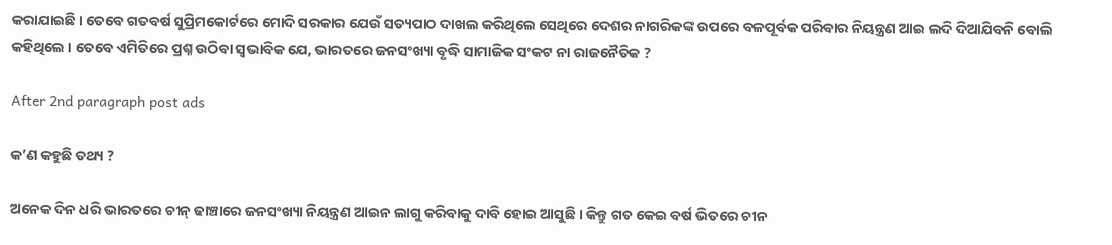କରାଯାଇଛି । ତେବେ ଗତବର୍ଷ ସୁପ୍ରିମକୋର୍ଟରେ ମୋଦି ସରକାର ଯେଉଁ ସତ୍ୟପାଠ ଦାଖଲ କରିଥିଲେ ସେଥିରେ ଦେଶର ନାଗରିକଙ୍କ ଉପରେ ବଳପୂର୍ବକ ପରିବାର ନିୟନ୍ତ୍ରଣ ଆଇ ଲଦି ଦିଆଯିବନି ବୋଲି କହିଥିଲେ । ତେବେ ଏମିତିରେ ପ୍ରଶ୍ନ ଉଠିବା ସ୍ୱଭାବିକ ଯେ, ଭାରତରେ ଜନସଂଖ୍ୟା ବୃଦ୍ଧି ସାମାଜିକ ସଂକଟ ନା ରାଜନୈତିକ ?

After 2nd paragraph post ads

କ’ଣ କହୁଛି ତଥ୍ୟ ?

ଅନେକ ଦିନ ଧରି ଭାରତରେ ଚୀନ୍ ଢାଞ୍ଚାରେ ଜନସଂଖ୍ୟା ନିୟନ୍ତ୍ରଣ ଆଇନ ଲାଗୁ କରିବାକୁ ଦାବି ହୋଇ ଆସୁଛି । କିନ୍ତୁ ଗତ କେଇ ବର୍ଷ ଭିତରେ ଚୀନ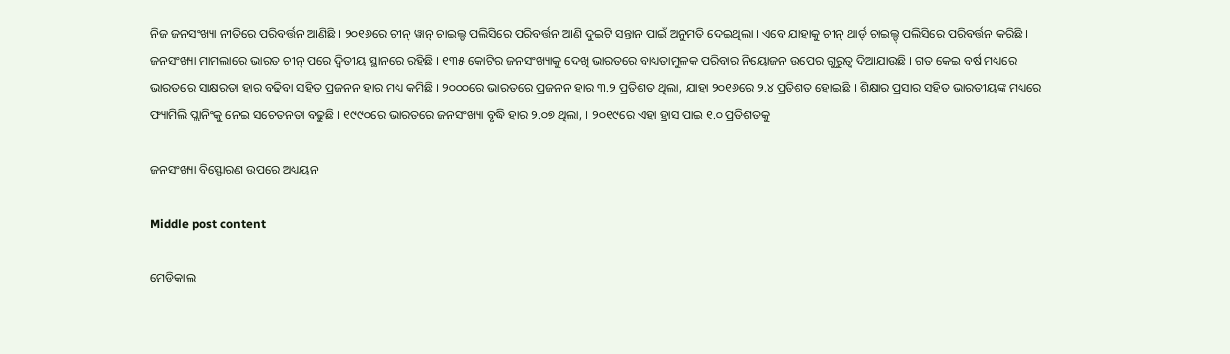ନିଜ ଜନସଂଖ୍ୟା ନୀତିରେ ପରିବର୍ତ୍ତନ ଆଣିଛି । ୨୦୧୬ରେ ଚୀନ୍ ୱାନ୍ ଚାଇଲ୍ଡ ପଲିସିରେ ପରିବର୍ତ୍ତନ ଆଣି ଦୁଇଟି ସନ୍ତାନ ପାଇଁ ଅନୁମତି ଦେଇଥିଲା । ଏବେ ଯାହାକୁ ଚୀନ୍ ଥାର୍ଡ୍ ଚାଇଲ୍ଡ୍ ପଲିସିରେ ପରିବର୍ତ୍ତନ କରିଛି । ଜନସଂଖ୍ୟା ମାମଲାରେ ଭାରତ ଚୀନ୍ ପରେ ଦ୍ୱିତୀୟ ସ୍ଥାନରେ ରହିଛି । ୧୩୫ କୋଟିର ଜନସଂଖ୍ୟାକୁ ଦେଖି ଭାରତରେ ବାଧ୍ୟତାମୁଳକ ପରିବାର ନିୟୋଜନ ଉପେର ଗୁରୁତ୍ୱ ଦିଆଯାଉଛି । ଗତ କେଇ ବର୍ଷ ମଧ୍ୟରେ ଭାରତରେ ସାକ୍ଷରତା ହାର ବଢିବା ସହିତ ପ୍ରଜନନ ହାର ମଧ୍ୟ କମିଛି । ୨୦୦୦ରେ ଭାରତରେ ପ୍ରଜନନ ହାର ୩.୨ ପ୍ରତିଶତ ଥିଲା, ଯାହା ୨୦୧୬ରେ ୨.୪ ପ୍ରତିଶତ ହୋଇଛି । ଶିକ୍ଷାର ପ୍ରସାର ସହିତ ଭାରତୀୟଙ୍କ ମଧ୍ୟରେ ଫ୍ୟାମିଲି ପ୍ଲାନିଂକୁ ନେଇ ସଚେତନତା ବଢୁଛି । ୧୯୯୦ରେ ଭାରତରେ ଜନସଂଖ୍ୟା ବୃଦ୍ଧି ହାର ୨.୦୭ ଥିଲା, । ୨୦୧୯ରେ ଏହା ହ୍ରାସ ପାଇ ୧.୦ ପ୍ରତିଶତକୁ

ଜନସଂଖ୍ୟା ବିସ୍ଫୋରଣ ଉପରେ ଅଧ୍ୟୟନ

Middle post content

ମେଡିକାଲ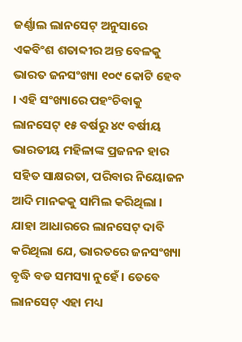ଜର୍ଣ୍ଣାଲ ଲାନସେଟ୍ ଅନୁସାରେ ଏକବିଂଶ ଶତାବ୍ଦୀର ଅନ୍ତ ବେଳକୁ ଭାରତ ଜନସଂଖ୍ୟା ୧୦୯ କୋଟି ହେବ । ଏହି ସଂଖ୍ୟାରେ ପହଂଚିବାକୁ ଲାନସେଟ୍ ୧୫ ବର୍ଷରୁ ୪୯ ବର୍ଷୀୟ ଭାରତୀୟ ମହିଳାଙ୍କ ପ୍ରଜନନ ହାର ସହିତ ସାକ୍ଷରତା, ପରିବାର ନିୟୋଜନ ଆଦି ମାନକକୁ ସାମିଲ କରିଥିଲା । ଯାହା ଆଧାରରେ ଲାନସେଟ୍ ଦାବି କରିଥିଲା ଯେ, ଭାରତରେ ଜନସଂଖ୍ୟା ବୃଦ୍ଧି ବଡ ସମସ୍ୟା ନୁହେଁ । ତେବେ ଲାନସେଟ୍ ଏହା ମଧ୍ୟ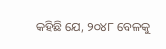କହିଛି ଯେ, ୨୦୪୮ ବେଳକୁ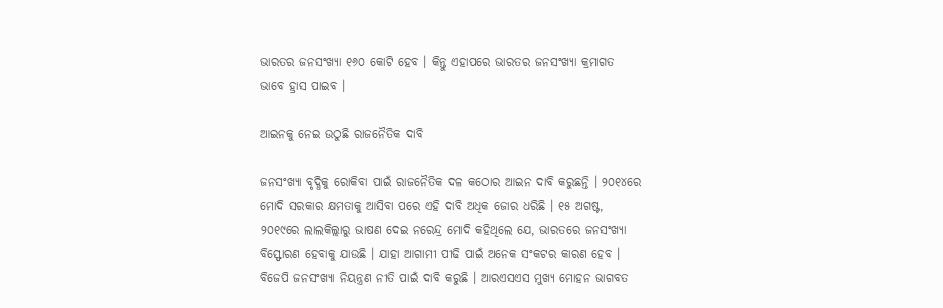ଭାରତର ଜନସଂଖ୍ୟା ୧୬୦ କୋଟି ହେବ । କିନ୍ତୁ ଏହାପରେ ଭାରତର ଜନସଂଖ୍ୟା କ୍ରମାଗତ ଭାବେ ହ୍ରାସ ପାଇବ ।

ଆଇନକୁ ନେଇ ଉଠୁଛି ରାଜନୈତିକ ଦାବି

ଜନସଂଖ୍ୟା ବୃଦ୍ଧିକୁ ରୋକିବା ପାଇଁ ରାଜନୈତିକ ଦଳ କଠୋର ଆଇନ ଦାବି କରୁଛନ୍ତି । ୨୦୧୪ରେ ମୋଦି ସରକାର କ୍ଷମତାକୁ ଆସିବା ପରେ ଏହି ଦାବି ଅଧିକ ଜୋର ଧରିଛି । ୧୫ ଅଗଷ୍ଟ, ୨୦୧୯ରେ ଲାଲକିଲ୍ଲାରୁ ଭାଷଣ ଦେଇ ନରେନ୍ଦ୍ର ମୋଦି କହିଥିଲେ ଯେ, ଭାରତରେ ଜନସଂଖ୍ୟା ବିସ୍ଫୋରଣ ହେବାକୁ ଯାଉଛି । ଯାହା ଆଗାମୀ ପୀଢି ପାଇଁ ଅନେକ ସଂକଟର କାରଣ ହେବ । ବିଜେପି ଜନସଂଖ୍ୟା ନିୟନ୍ତ୍ରଣ ନୀତି ପାଇଁ ଦାବି କରୁଛି । ଆରଏସଏସ ମୁଖ୍ୟ ମୋହନ ଭାଗବତ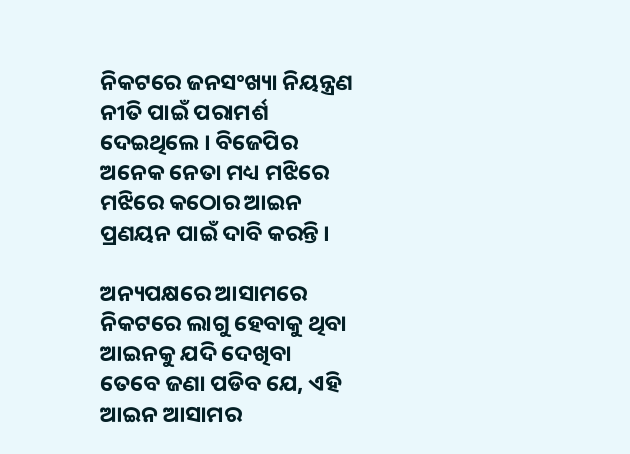ନିକଟରେ ଜନସଂଖ୍ୟା ନିୟନ୍ତ୍ରଣ ନୀତି ପାଇଁ ପରାମର୍ଶ ଦେଇଥିଲେ । ବିଜେପିର ଅନେକ ନେତା ମଧ୍ୟ ମଝିରେ ମଝିରେ କଠୋର ଆଇନ ପ୍ରଣୟନ ପାଇଁ ଦାବି କରନ୍ତି ।

ଅନ୍ୟପକ୍ଷରେ ଆସାମରେ ନିକଟରେ ଲାଗୁ ହେବାକୁ ଥିବା ଆଇନକୁ ଯଦି ଦେଖିବା ତେବେ ଜଣା ପଡିବ ଯେ, ଏହି ଆଇନ ଆସାମର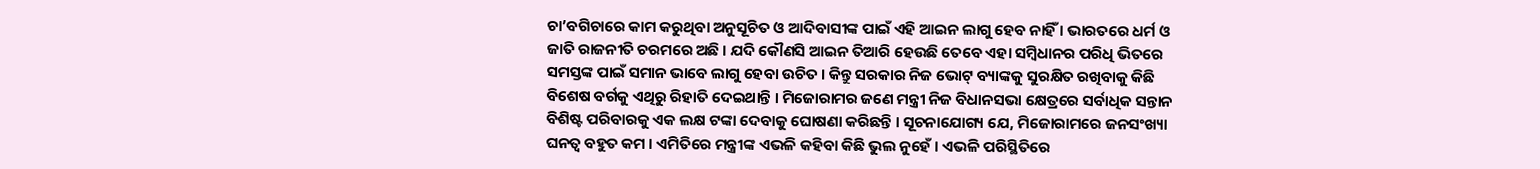ଚା’ବଗିଚାରେ କାମ କରୁଥିବା ଅନୁସୂଚିତ ଓ ଆଦିବାସୀଙ୍କ ପାଇଁ ଏହି ଆଇନ ଲାଗୁ ହେବ ନାହିଁ । ଭାରତରେ ଧର୍ମ ଓ ଜାତି ରାଜନୀତି ଚରମରେ ଅଛି । ଯଦି କୌଣସି ଆଇନ ତିଆରି ହେଉଛି ତେବେ ଏହା ସମ୍ବିଧାନର ପରିଧି ଭିତରେ ସମସ୍ତଙ୍କ ପାଇଁ ସମାନ ଭାବେ ଲାଗୁ ହେବା ଉଚିତ । କିନ୍ତୁ ସରକାର ନିଜ ଭୋଟ୍ ବ୍ୟାଙ୍କକୁ ସୁରକ୍ଷିତ ରଖିବାକୁ କିଛି ବିଶେଷ ବର୍ଗକୁ ଏଥିରୁ ରିହାତି ଦେଇଥାନ୍ତି । ମିଜୋରାମର ଜଣେ ମନ୍ତ୍ରୀ ନିଜ ବିଧାନସଭା କ୍ଷେତ୍ରରେ ସର୍ବାଧିକ ସନ୍ତାନ ବିଶିଷ୍ଟ ପରିବାରକୁ ଏକ ଲକ୍ଷ ଟଙ୍କା ଦେବାକୁ ଘୋଷଣା କରିଛନ୍ତି । ସୂଚନାଯୋଗ୍ୟ ଯେ, ମିଜୋରାମରେ ଜନସଂଖ୍ୟା ଘନତ୍ୱ ବହୁତ କମ । ଏମିତିରେ ମନ୍ତ୍ରୀଙ୍କ ଏଭଳି କହିବା କିଛି ଭୁଲ ନୁହେଁ । ଏଭଳି ପରିସ୍ଥିତିରେ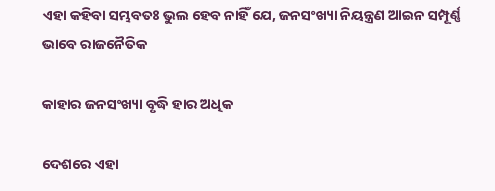ଏହା କହିବା ସମ୍ଭବତଃ ଭୁଲ ହେବ ନାହିଁ ଯେ, ଜନସଂଖ୍ୟା ନିୟନ୍ତ୍ରଣ ଆଇନ ସମ୍ପୂର୍ଣ୍ଣ ଭାବେ ରାଜନୈତିକ

କାହାର ଜନସଂଖ୍ୟା ବୃଦ୍ଧି ହାର ଅଧିକ

ଦେଶରେ ଏହା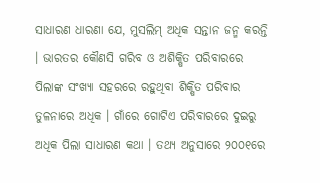ସାଧାରଣ ଧାରଣା ଯେ, ମୁସଲିମ୍ ଅଧିକ ସନ୍ତାନ ଜନ୍ମ କରନ୍ତି । ଭାରତର କୌଣସି ଗରିବ ଓ ଅଶିକ୍ଷିତ ପରିବାରରେ ପିଲାଙ୍କ ସଂଖ୍ୟା ସହରରେ ରହୁଥିବା ଶିକ୍ଷିତ ପରିବାର ତୁଳନାରେ ଅଧିକ । ଗାଁରେ ଗୋଟିଏ ପରିବାରରେ ଦୁଇରୁ ଅଧିକ ପିଲା ସାଧାରଣ କଥା । ତଥ୍ୟ ଅନୁସାରେ ୨୦୦୧ରେ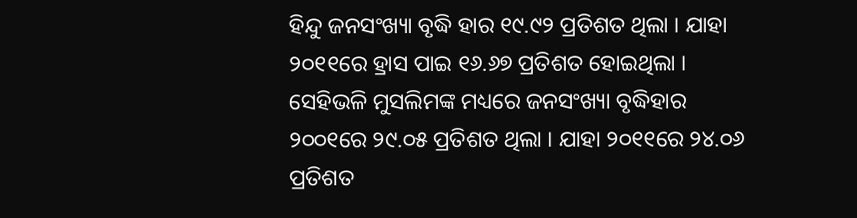ହିନ୍ଦୁ ଜନସଂଖ୍ୟା ବୃଦ୍ଧି ହାର ୧୯.୯୨ ପ୍ରତିଶତ ଥିଲା । ଯାହା ୨୦୧୧ରେ ହ୍ରାସ ପାଇ ୧୬.୬୭ ପ୍ରତିଶତ ହୋଇଥିଲା । ସେହିଭଳି ମୁସଲିମଙ୍କ ମଧ୍ୟରେ ଜନସଂଖ୍ୟା ବୃଦ୍ଧିହାର ୨୦୦୧ରେ ୨୯.୦୫ ପ୍ରତିଶତ ଥିଲା । ଯାହା ୨୦୧୧ରେ ୨୪.୦୬ ପ୍ରତିଶତ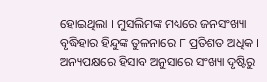ହୋଇଥିଲା । ମୁସଲିମଙ୍କ ମଧ୍ୟରେ ଜନସଂଖ୍ୟା ବୃଦ୍ଧିହାର ହିନ୍ଦୁଙ୍କ ତୁଳନାରେ ୮ ପ୍ରତିଶତ ଅଧିକ । ଅନ୍ୟପକ୍ଷରେ ହିସାବ ଅନୁସାରେ ସଂଖ୍ୟା ଦୃଷ୍ଟିରୁ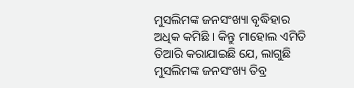ମୁସଲିମଙ୍କ ଜନସଂଖ୍ୟା ବୃଦ୍ଧିହାର ଅଧିକ କମିଛି । କିନ୍ତୁ ମାହୋଲ ଏମିତି ତିଆରି କରାଯାଇଛି ଯେ, ଲାଗୁଛି ମୁସଲିମଙ୍କ ଜନସଂଖ୍ୟ ତିବ୍ର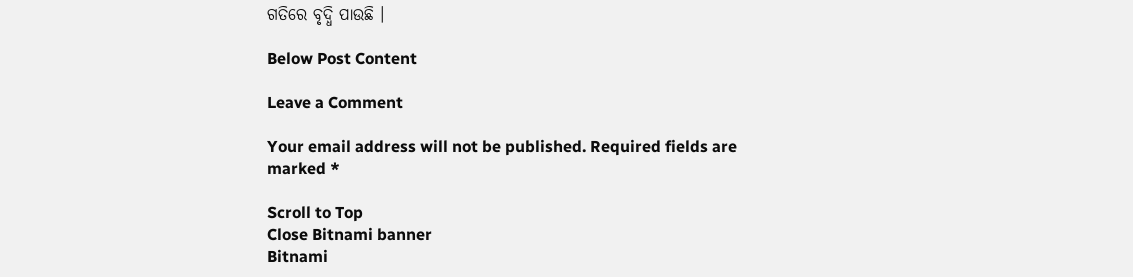ଗତିରେ ବୃଦ୍ଧି ପାଉଛି ।

Below Post Content

Leave a Comment

Your email address will not be published. Required fields are marked *

Scroll to Top
Close Bitnami banner
Bitnami